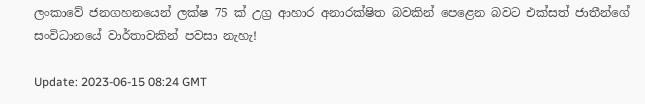ලංකාවේ ජනගහනයෙන් ලක්ෂ 75 ක් උග්‍ර ආහාර අනාරක්ෂිත බවකින් පෙළෙන බවට එක්සත් ජාතීන්ගේ සංවිධානයේ වාර්තාවකින් පවසා නැහැ!

Update: 2023-06-15 08:24 GMT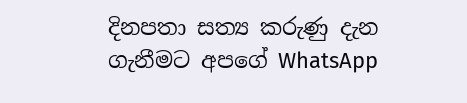දිනපතා සත්‍ය කරුණු දැන ගැනීමට අපගේ WhatsApp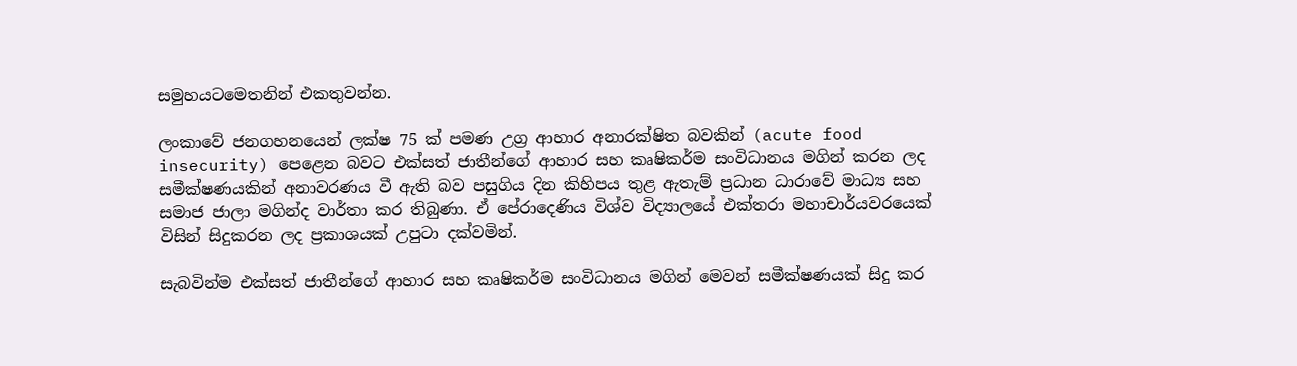සමුහයටමෙතනින් එකතුවන්න.

ලංකාවේ ජනගහනයෙන් ලක්ෂ 75 ක් පමණ උග්‍ර ආහාර අනාරක්ෂිත බවකින් (acute food insecurity) පෙළෙන බවට එක්සත් ජාතීන්ගේ ආහාර සහ කෘෂිකර්ම සංවිධානය මගින් කරන ලද සමීක්ෂණයකින් අනාවරණය වී ඇති බව පසුගිය දින කිහිපය තුළ ඇතැම් ප්‍රධාන ධාරාවේ මාධ්‍ය සහ සමාජ ජාලා මගින්ද වාර්තා කර තිබුණා. ඒ පේරාදෙණිය විශ්ව විද්‍යාලයේ එක්තරා මහාචාර්යවරයෙක් විසින් සිදුකරන ලද ප්‍රකාශයක් උපුටා දක්වමින්.

සැබවින්ම එක්සත් ජාතීන්ගේ ආහාර සහ කෘෂිකර්ම සංවිධානය මගින් මෙවන් සමීක්ෂණයක් සිදු කර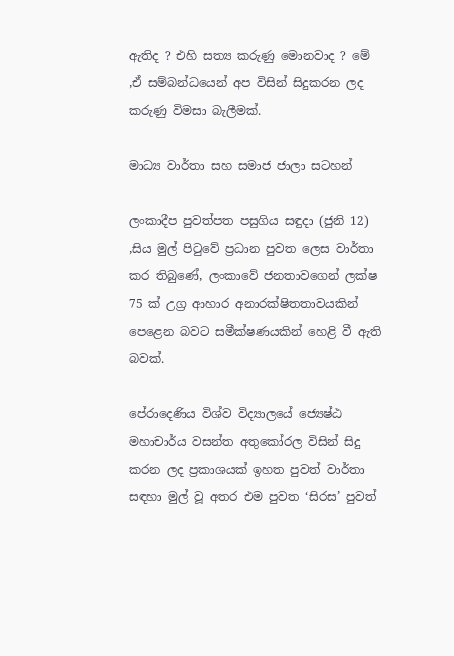ඇතිද ? එහි සත්‍ය කරුණු මොනවාද ? මේ ,ඒ සම්බන්ධයෙන් අප විසින් සිදුකරන ලද කරුණු විමසා බැලීමක්.

මාධ්‍ය වාර්තා සහ සමාජ ජාලා සටහන්

ලංකාදීප පුවත්පත පසුගිය සඳුදා (ජුනි 12) ,සිය මුල් පිටුවේ ප්‍රධාන පුවත ලෙස වාර්තා කර තිබුණේ, ලංකාවේ ජනතාවගෙන් ලක්ෂ 75 ක් උග්‍ර ආහාර අනාරක්ෂිතතාවයකින් පෙළෙන බවට සමීක්ෂණයකින් හෙළි වී ඇති බවක්.

පේරාදෙණිය විශ්ව විද්‍යාලයේ ජ්‍යෙෂ්ඨ මහාචාර්ය වසන්ත අතුකෝරල විසින් සිදු කරන ලද ප්‍රකාශයක් ඉහත පුවත් වාර්තා සඳහා මුල් වූ අතර එම පුවත ‘සිරස’ පුවත්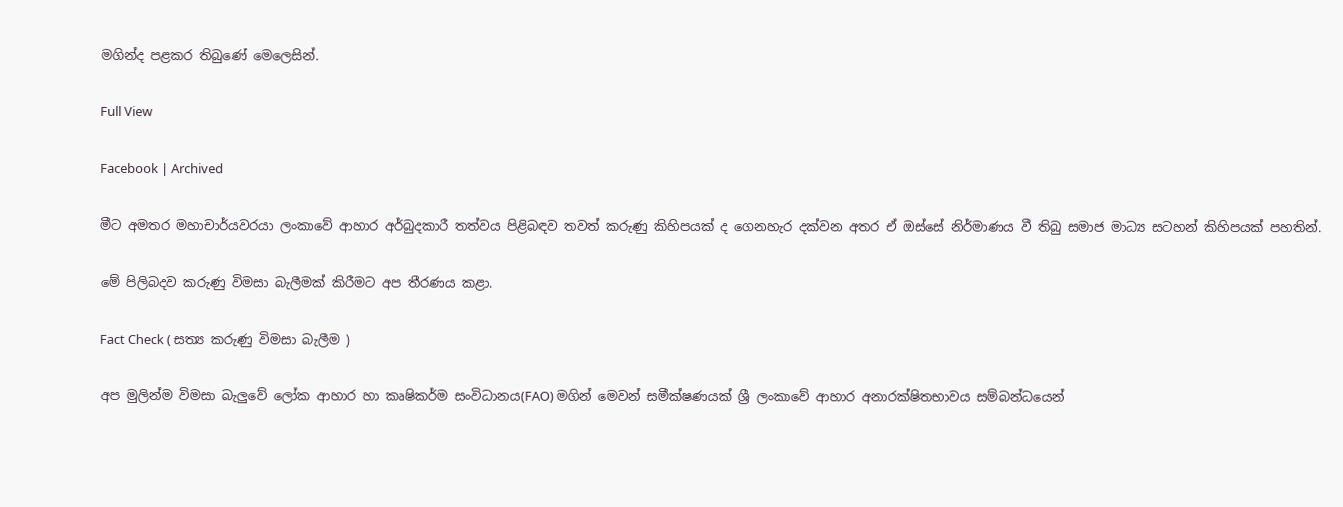මගින්ද පළකර තිබුණේ මෙලෙසින්.

Full View

Facebook | Archived

මීට අමතර මහාචාර්යවරයා ලංකාවේ ආහාර අර්බුදකාරී තත්වය පිළිබඳව තවත් කරුණු කිහිපයක් ද ගෙනහැර දක්වන අතර ඒ ඔස්සේ නිර්මාණය වී තිබු සමාජ මාධ්‍ය සටහන් කිහිපයක් පහතින්.

මේ පිලිබදව කරුණු විමසා බැලීමක් කිරීමට අප තීරණය කළා.

Fact Check ( සත්‍ය කරුණු විමසා බැලීම )

අප මුලින්ම විමසා බැලුවේ ලෝක ආහාර හා කෘෂිකර්ම සංවිධානය(FAO) මගින් මෙවන් සමීක්ෂණයක් ශ්‍රී ලංකාවේ ආහාර අනාරක්ෂිතභාවය සම්බන්ධයෙන්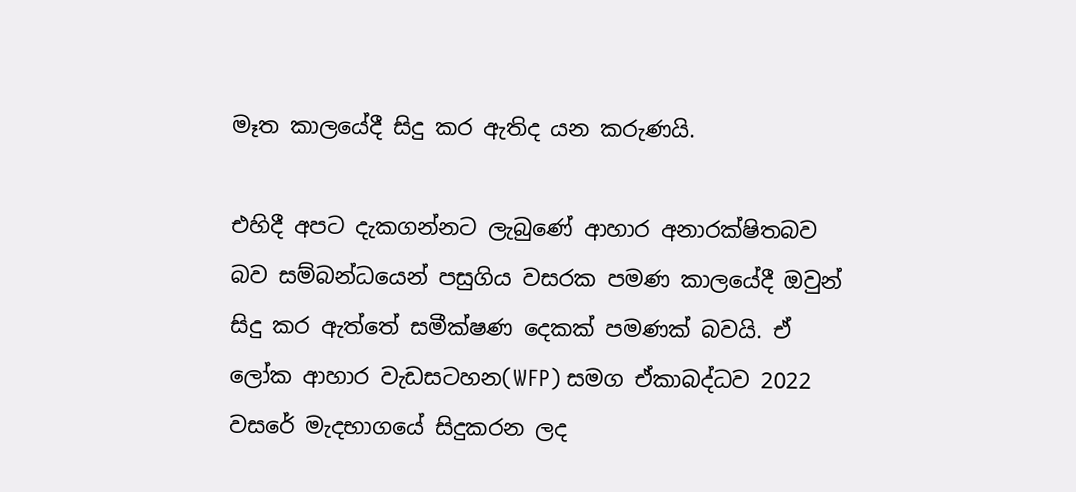මෑත කාලයේදී සිදු කර ඇතිද යන කරුණයි.

එහිදී අපට දැකගන්නට ලැබුණේ ආහාර අනාරක්ෂිතබව බව සම්බන්ධයෙන් පසුගිය වසරක පමණ කාලයේදී ඔවුන් සිදු කර ඇත්තේ සමීක්ෂණ දෙකක් පමණක් බවයි. ඒ ලෝක ආහාර වැඩසටහන(WFP) සමග ඒකාබද්ධව 2022 වසරේ මැදභාගයේ සිදුකරන ලද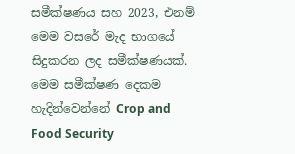සමීක්ෂණය සහ 2023, එනම් මෙම වසරේ මැද භාගයේ සිදුකරන ලද සමීක්ෂණයක්. මෙම සමීක්ෂණ දෙකම හැදින්වෙන්නේ Crop and Food Security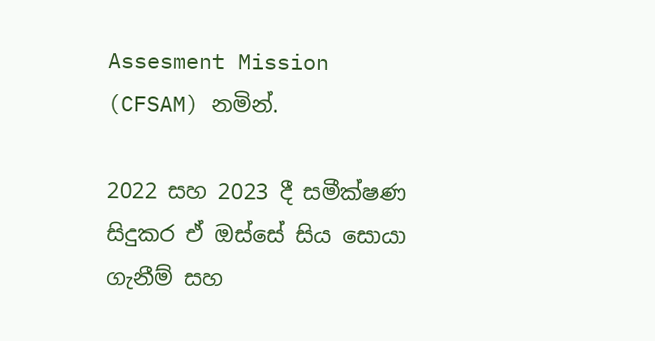Assesment Mission (CFSAM) නමින්.

2022 සහ 2023 දී සමීක්ෂණ සිදුකර ඒ ඔස්සේ සිය සොයා ගැනීම් සහ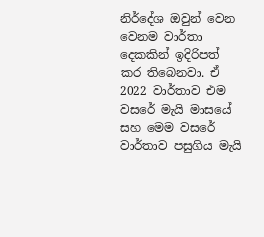නිර්දේශ ඔවුන් වෙන වෙනම වාර්තා දෙකකින් ඉදිරිපත් කර තිබෙනවා. ඒ 2022 වාර්තාව එම වසරේ මැයි මාසයේ සහ මෙම වසරේ වාර්තාව පසුගිය මැයි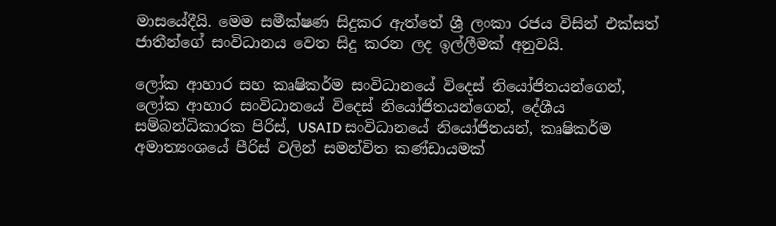මාසයේදීයි. මෙම සමීක්ෂණ සිදුකර ඇත්තේ ශ්‍රී ලංකා රජය විසින් එක්සත් ජාතීන්ගේ සංවිධානය වෙත සිදු කරන ලද ඉල්ලීමක් අනුවයි.

ලෝක ආහාර සහ කෘෂිකර්ම සංවිධානයේ විදෙස් නියෝජිතයන්ගෙන්, ලෝක ආහාර සංවිධානයේ විදෙස් නියෝජිතයන්ගෙන්, දේශීය සම්බන්ධිකාරක පිරිස්, USAID සංවිධානයේ නියෝජිතයන්, කෘෂිකර්ම අමාත්‍යංශයේ පීරිස් වලින් සමන්විත කණ්ඩායමක්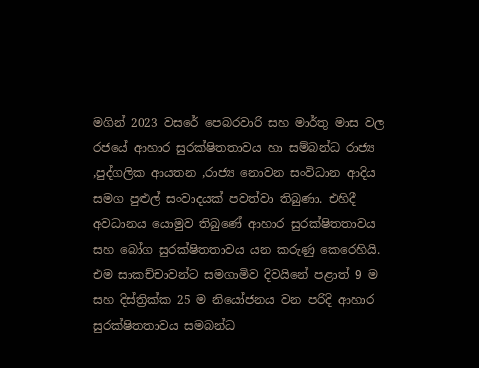මගින් 2023 වසරේ පෙබරවාරි සහ මාර්තු මාස වල රජයේ ආහාර සුරක්ෂිතතාවය හා සම්බන්ධ රාජ්‍ය ,පුද්ගලික ආයතන ,රාජ්‍ය නොවන සංවිධාන ආදිය සමග පුළුල් සංවාදයක් පවත්වා තිබුණා. එහිදී අවධානය යොමුව තිබුණේ ආහාර සුරක්ෂිතතාවය සහ බෝග සුරක්ෂිතතාවය යන කරුණු කෙරෙහියි. එම සාකච්චාවන්ට සමගාමිව දිවයිනේ පළාත් 9 ම සහ දිස්ත්‍රික්ක 25 ම නියෝජනය වන පරිදි ආහාර සුරක්ෂිතතාවය සමබන්ධ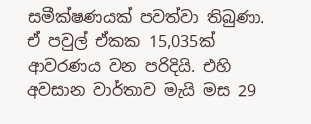සමීක්ෂණයක් පවත්වා තිබුණා. ඒ පවුල් ඒකක 15,035ක් ආවරණය වන පරිදියි. එහි අවසාන වාර්තාව මැයි මස 29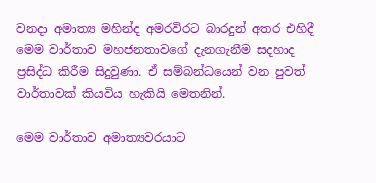වනදා අමාත්‍ය මහින්ද අමරවිරට බාරදුන් අතර එහිදී මෙම වාර්තාව මහජනතාවගේ දැනගැනීම සදහාද ප්‍රසිද්ධ කිරීම සිදුවුණා. ඒ සම්බන්ධයෙන් වන පුවත් වාර්තාවක් කියවිය හැකියි මෙතනින්.

මෙම වාර්තාව අමාත්‍යවරයාට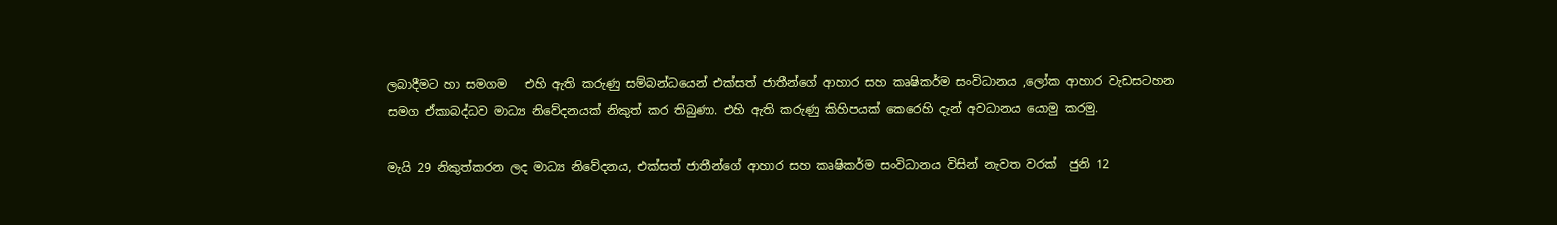ලබාදීමට හා සමගම   එහි ඇති කරුණු සම්බන්ධයෙන් එක්සත් ජාතීන්ගේ ආහාර සහ කෘෂිකර්ම සංවිධානය ,ලෝක ආහාර වැඩසටහන සමග ඒකාබද්ධව මාධ්‍ය නිවේදනයක් නිකුත් කර තිබුණා. එහි ඇති කරුණු කිහිපයක් කෙරෙහි දැන් අවධානය යොමු කරමු.

මැයි 29 නිකුත්කරන ලද මාධ්‍ය නිවේදනය, එක්සත් ජාතීන්ගේ ආහාර සහ කෘෂිකර්ම සංවිධානය විසින් නැවත වරක්  ජුනි 12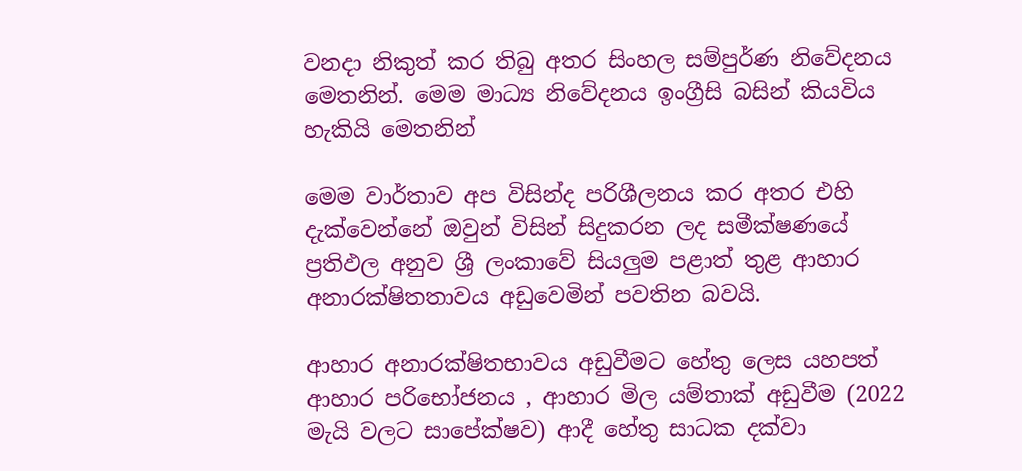වනදා නිකුත් කර තිබු අතර සිංහල සම්පුර්ණ නිවේදනය මෙතනින්. මෙම මාධ්‍ය නිවේදනය ඉංග්‍රීසි බසින් කියවිය හැකියි මෙතනින්

මෙම වාර්තාව අප විසින්ද පරිශීලනය කර අතර එහි දැක්වෙන්නේ ඔවුන් විසින් සිදුකරන ලද සමීක්ෂණයේ ප්‍රතිඵල අනුව ශ්‍රී ලංකාවේ සියලුම පළාත් තුළ ආහාර අනාරක්ෂිතතාවය අඩුවෙමින් පවතින බවයි.

ආහාර අනාරක්ෂිතභාවය අඩුවීමට හේතු ලෙස යහපත් ආහාර පරිභෝජනය , ආහාර මිල යම්තාක් අඩුවීම (2022 මැයි වලට සාපේක්ෂව) ආදී හේතු සාධක දක්වා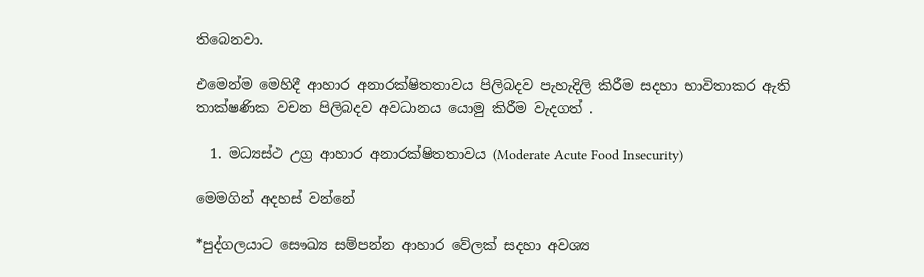තිබෙනවා.

එමෙන්ම මෙහිදී ආහාර අනාරක්ෂිතතාවය පිලිබදව පැහැදිලි කිරීම සදහා භාවිතාකර ඇති තාක්ෂණික වචන පිලිබදව අවධානය යොමු කිරීම වැදගත් .

  1. මධ්‍යස්ථ උග්‍ර ආහාර අනාරක්ෂිතතාවය (Moderate Acute Food Insecurity)

මෙමගින් අදහස් වන්නේ

*පුද්ගලයාට සෞඛ්‍ය සම්පන්න ආහාර වේලක් සදහා අවශ්‍ය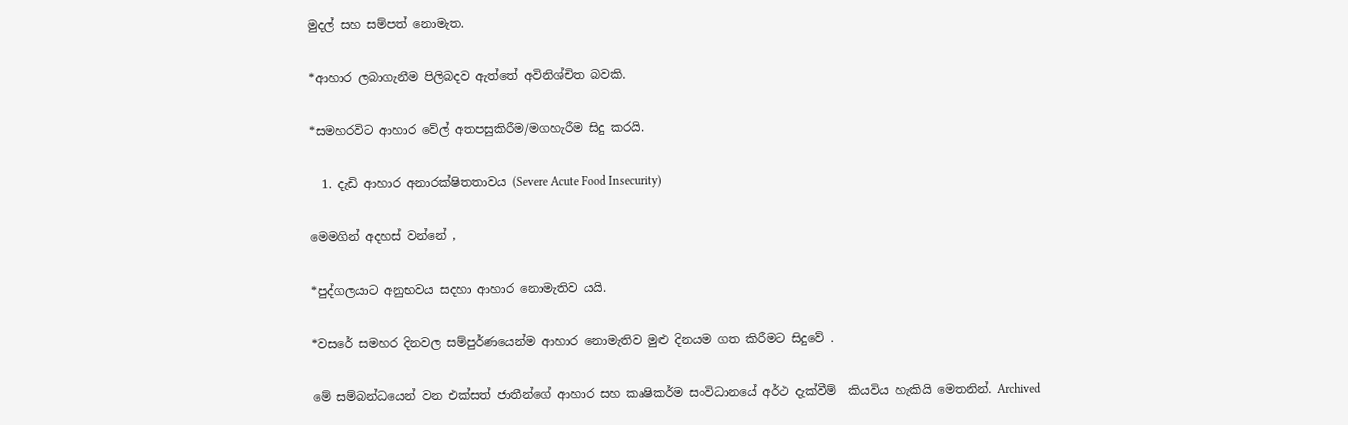මුදල් සහ සම්පත් නොමැත.

*ආහාර ලබාගැනීම පිලිබදව ඇත්තේ අවිනිශ්චිත බවකි.

*සමහරවිට ආහාර වේල් අතපසුකිරීම/මගහැරීම සිදු කරයි.

  1. දැඩි ආහාර අනාරක්ෂිතතාවය (Severe Acute Food Insecurity)

මෙමගින් අදහස් වන්නේ ,

*පුද්ගලයාට අනුභවය සදහා ආහාර නොමැතිව යයි.

*වසරේ සමහර දිනවල සම්පුර්ණයෙන්ම ආහාර නොමැතිව මුළු දිනයම ගත කිරීමට සිදුවේ .

මේ සම්බන්ධයෙන් වන එක්සත් ජාතීන්ගේ ආහාර සහ කෘෂිකර්ම සංවිධානයේ අර්ථ දැක්වීම්  කියවිය හැකියි මෙතනින්. Archived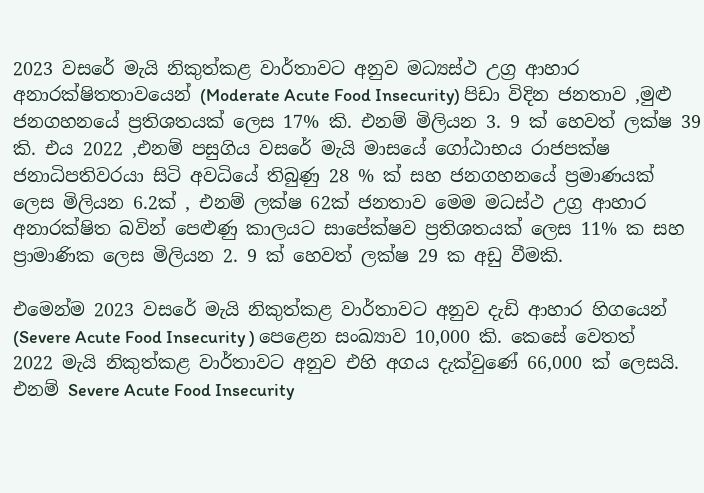2023 වසරේ මැයි නිකුත්කළ වාර්තාවට අනුව මධ්‍යස්ථ උග්‍ර ආහාර අනාරක්ෂිතතාවයෙන් (Moderate Acute Food Insecurity) පිඩා විදින ජනතාව ,මුළු ජනගහනයේ ප්‍රතිශතයක් ලෙස 17% කි. එනම් මිලියන 3. 9 ක් හෙවත් ලක්ෂ 39 කි. එය 2022 ,එනම් පසුගිය වසරේ මැයි මාසයේ ගෝඨාභය රාජපක්ෂ ජනාධිපතිවරයා සිටි අවධියේ තිබුණු 28 % ක් සහ ජනගහනයේ ප්‍රමාණයක් ලෙස මිලියන 6.2ක් , එනම් ලක්ෂ 62ක් ජනතාව මෙම මධස්ථ උග්‍ර ආහාර අනාරක්ෂිත බවින් පෙළුණු කාලයට සාපේක්ෂව ප්‍රතිශතයක් ලෙස 11% ක සහ ප්‍රාමාණික ලෙස මිලියන 2. 9 ක් හෙවත් ලක්ෂ 29 ක අඩු වීමකි.

එමෙන්ම 2023 වසරේ මැයි නිකුත්කළ වාර්තාවට අනුව දැඩි ආහාර හිගයෙන් (Severe Acute Food Insecurity ) පෙළෙන සංඛ්‍යාව 10,000 කි. කෙසේ වෙතත් 2022 මැයි නිකුත්කළ වාර්තාවට අනුව එහි අගය දැක්වුණේ 66,000 ක් ලෙසයි. එනම් Severe Acute Food Insecurity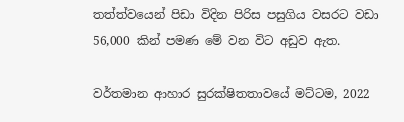තත්ත්වයෙන් පිඩා විදින පිරිස පසුගිය වසරට වඩා 56,000 කින් පමණ මේ වන විට අඩුව ඇත.

වර්තමාන ආහාර සුරක්ෂිතතාවයේ මට්ටම, 2022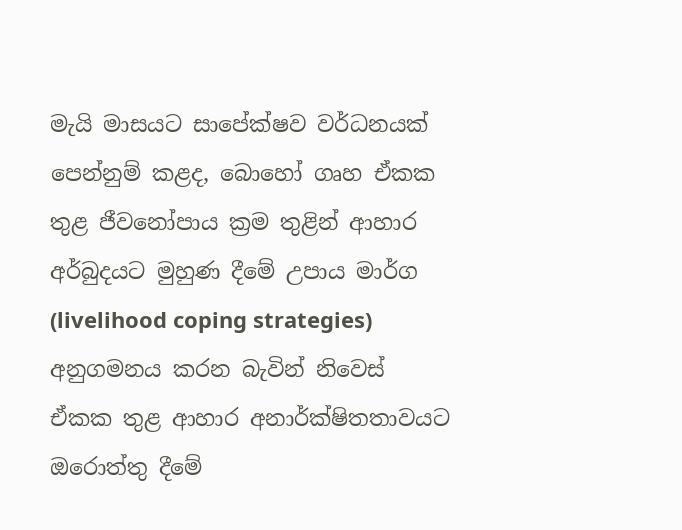මැයි මාසයට සාපේක්ෂව වර්ධනයක් පෙන්නුම් කළද, බොහෝ ගෘහ ඒකක තුළ ජීවනෝපාය ක්‍රම තුළින් ආහාර අර්බුදයට මුහුණ දීමේ උපාය මාර්ග (livelihood coping strategies) අනුගමනය කරන බැවින් නිවෙස් ඒකක තුළ ආහාර අනාර්ක්ෂිතතාවයට ඔරොත්තු දීමේ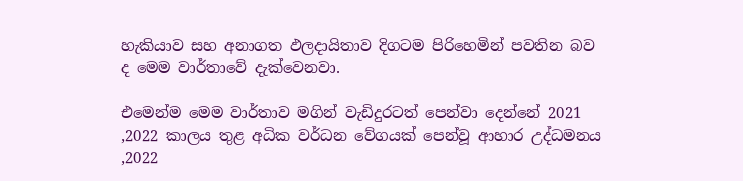හැකියාව සහ අනාගත ඵලදායිතාව දිගටම පිරිහෙමින් පවතින බව ද මෙම වාර්තාවේ දැක්වෙනවා.

එමෙන්ම මෙම වාර්තාව මගින් වැඩිදුරටත් පෙන්වා දෙන්නේ 2021 ,2022 කාලය තුළ අධික වර්ධන වේගයක් පෙන්වූ ආහාර උද්ධමනය ,2022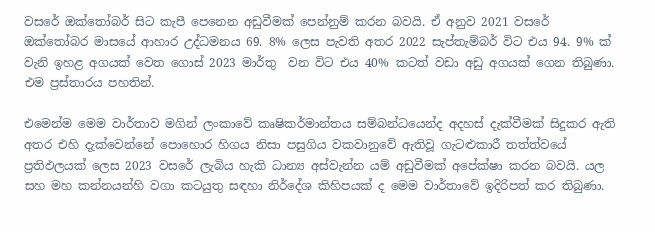වසරේ ඔක්තෝබර් සිට කැපී පෙනෙන අඩුවීමක් පෙන්නුම් කරන බවයි. ඒ අනුව 2021 වසරේ ඔක්තෝබර මාසයේ ආහාර උද්ධමනය 69. 8% ලෙස පැවති අතර 2022 සැප්තැම්බර් විට එය 94. 9% ක් වැනි ඉහළ අගයක් වෙත ගොස් 2023 මාර්තු  වන විට එය 40% කටත් වඩා අඩු අගයක් ගෙන තිබුණා. එම ප්‍රස්තාරය පහතින්.

එමෙන්ම මෙම වාර්තාව මගින් ලංකාවේ කෘෂිකර්මාන්තය සම්බන්ධයෙන්ද අදහස් දැක්වීමක් සිදුකර ඇති අතර එහි දැක්වෙන්නේ පොහොර හිගය නිසා පසුගිය වකවානුවේ ඇතිවූ ගැටළුකාරී තත්ත්වයේ ප්‍රතිඵලයක් ලෙස 2023 වසරේ ලැබිය හැකි ධාන්‍ය අස්වැන්න යම් අඩුවීමක් අපේක්ෂා කරන බවයි. යල සහ මහ කන්නයන්හි වගා කටයුතු සඳහා නිර්දේශ කිහිපයක් ද මෙම වාර්තාවේ ඉදිරිපත් කර තිබුණා.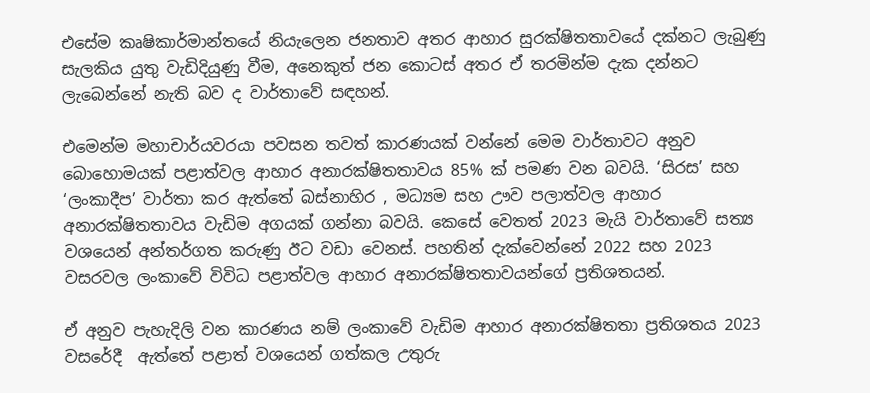එසේම කෘෂිකාර්මාන්තයේ නියැලෙන ජනතාව අතර ආහාර සුරක්ෂිතතාවයේ දක්නට ලැබුණු සැලකිය යුතු වැඩිදියුණු වීම, අනෙකුත් ජන කොටස් අතර ඒ තරමින්ම දැක දන්නට ලැබෙන්නේ නැති බව ද වාර්තාවේ සඳහන්.

එමෙන්ම මහාචාර්යවරයා පවසන තවත් කාරණයක් වන්නේ මෙම වාර්තාවට අනුව බොහොමයක් පළාත්වල ආහාර අනාරක්ෂිතතාවය 85% ක් පමණ වන බවයි. ‘සිරස’ සහ ‘ලංකාදීප’ වාර්තා කර ඇත්තේ බස්නාහිර , මධ්‍යම සහ ඌව පලාත්වල ආහාර අනාරක්ෂිතතාවය වැඩිම අගයක් ගන්නා බවයි. කෙසේ වෙතත් 2023 මැයි වාර්තාවේ සත්‍ය වශයෙන් අන්තර්ගත කරුණු ඊට වඩා වෙනස්. පහතින් දැක්වෙන්නේ 2022 සහ 2023 වසරවල ලංකාවේ විවිධ පළාත්වල ආහාර අනාරක්ෂිතතාවයන්ගේ ප්‍රතිශතයන්.

ඒ අනුව පැහැදිලි වන කාරණය නම් ලංකාවේ වැඩිම ආහාර අනාරක්ෂිතතා ප්‍රතිශතය 2023 වසරේදී  ඇත්තේ පළාත් වශයෙන් ගත්කල උතුරු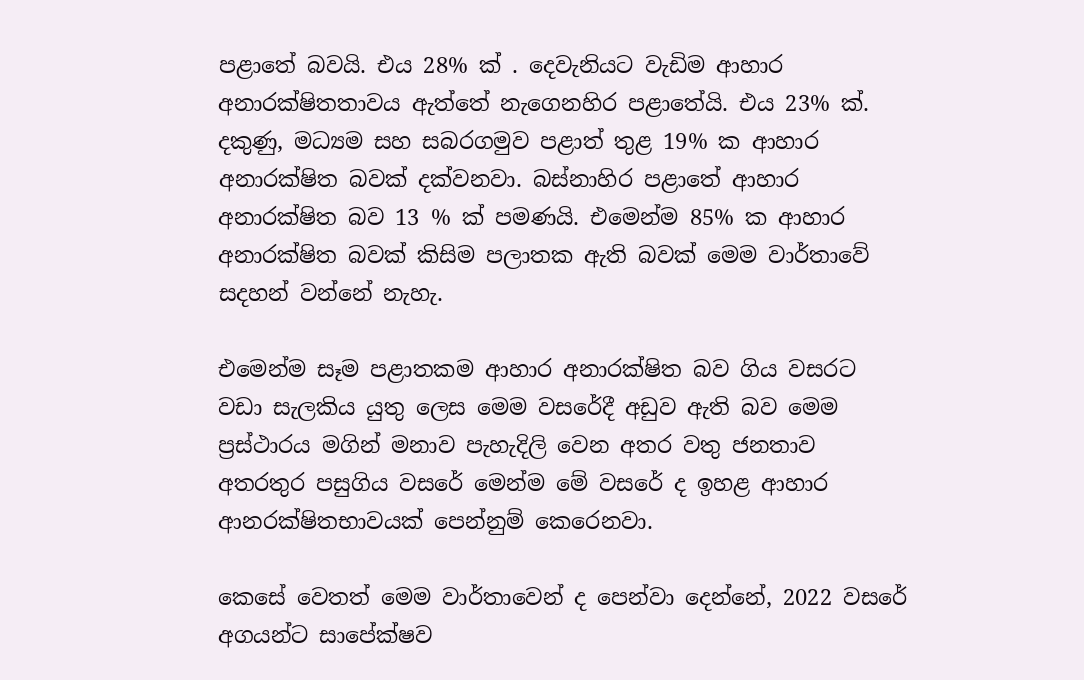පළාතේ බවයි. එය 28% ක් . දෙවැනියට වැඩිම ආහාර අනාරක්ෂිතතාවය ඇත්තේ නැගෙනහිර පළාතේයි. එය 23% ක්. දකුණු, මධ්‍යම සහ සබරගමුව පළාත් තුළ 19% ක ආහාර අනාරක්ෂිත බවක් දක්වනවා. බස්නාහිර පළාතේ ආහාර අනාරක්ෂිත බව 13 % ක් පමණයි. එමෙන්ම 85% ක ආහාර අනාරක්ෂිත බවක් කිසිම පලාතක ඇති බවක් මෙම වාර්තාවේ සදහන් වන්නේ නැහැ.

එමෙන්ම සෑම පළාතකම ආහාර අනාරක්ෂිත බව ගිය වසරට වඩා සැලකිය යුතු ලෙස මෙම වසරේදී අඩුව ඇති බව මෙම ප්‍රස්ථාරය මගින් මනාව පැහැදිලි වෙන අතර වතු ජනතාව අතරතුර පසුගිය වසරේ මෙන්ම මේ වසරේ ද ඉහළ ආහාර ආනරක්ෂිතභාවයක් පෙන්නුම් කෙරෙනවා.

කෙසේ වෙතත් මෙම වාර්තාවෙන් ද පෙන්වා දෙන්නේ, 2022 වසරේ අගයන්ට සාපේක්ෂව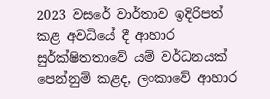2023 වසරේ වාර්තාව ඉදිරිපත් කළ අවධියේ දී ආහාර සුර්ක්ෂිතතාවේ යම් වර්ධනයක් පෙන්නුම් කළද, ලංකාවේ ආහාර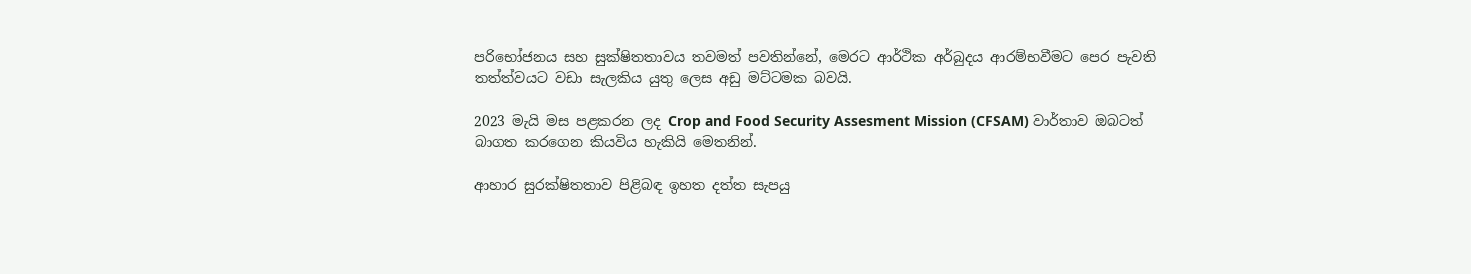පරිභෝජනය සහ සුක්ෂිතතාවය තවමත් පවතින්නේ, මෙරට ආර්ථික අර්බුදය ආරම්භවීමට පෙර පැවති තත්ත්වයට වඩා සැලකිය යුතු ලෙස අඩු මට්ටමක බවයි.

2023 මැයි මස පළකරන ලද Crop and Food Security Assesment Mission (CFSAM) වාර්තාව ඔබටත් බාගත කරගෙන කියවිය හැකියි මෙතනින්.

ආහාර සුරක්ෂිතතාව පිළිබඳ ඉහත දත්ත සැපයු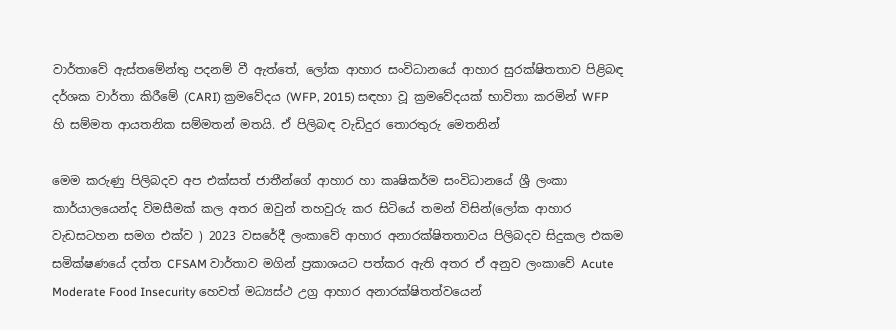වාර්තාවේ ඇස්තමේන්තු පදනම් වී ඇත්තේ, ලෝක ආහාර සංවිධානයේ ආහාර සුරක්ෂිතතාව පිළිබඳ දර්ශක වාර්තා කිරීමේ (CARI) ක්‍රමවේදය (WFP, 2015) සඳහා වූ ක්‍රමවේදයක් භාවිතා කරමින් WFP හි සම්මත ආයතනික සම්මතන් මතයි. ඒ පිලිබඳ වැඩිදුර තොරතුරු මෙතනින්

මෙම කරුණු පිලිබදව අප එක්සත් ජාතීන්ගේ ආහාර හා කෘෂිකර්ම සංවිධානයේ ශ්‍රී ලංකා කාර්යාලයෙන්ද විමසීමක් කල අතර ඔවුන් තහවුරු කර සිටියේ තමන් විසින්(ලෝක ආහාර වැඩසටහන සමග එක්ව ) 2023 වසරේදී ලංකාවේ ආහාර අනාරක්ෂිතතාවය පිලිබදව සිදුකල එකම සමික්ෂණයේ දත්ත CFSAM වාර්තාව මගින් ප්‍රකාශයට පත්කර ඇති අතර ඒ අනුව ලංකාවේ Acute Moderate Food Insecurity හෙවත් මධ්‍යස්ථ උග්‍ර ආහාර අනාරක්ෂිතත්වයෙන්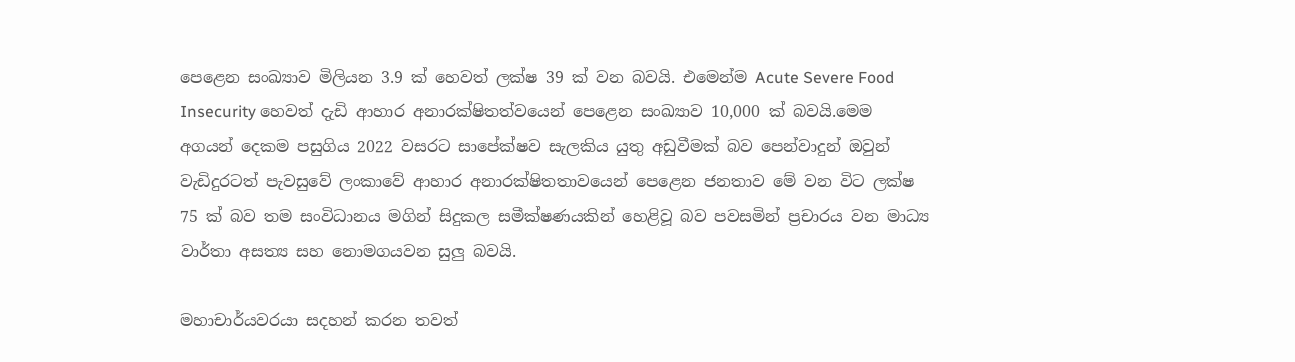පෙළෙන සංඛ්‍යාව මිලියන 3.9 ක් හෙවත් ලක්ෂ 39 ක් වන බවයි. එමෙන්ම Acute Severe Food Insecurity හෙවත් දැඩි ආහාර අනාරක්ෂිතත්වයෙන් පෙළෙන සංඛ්‍යාව 10,000 ක් බවයි.මෙම අගයන් දෙකම පසුගිය 2022 වසරට සාපේක්ෂව සැලකිය යුතු අඩුවීමක් බව පෙන්වාදුන් ඔවුන් වැඩිදුරටත් පැවසුවේ ලංකාවේ ආහාර අනාරක්ෂිතතාවයෙන් පෙළෙන ජනතාව මේ වන විට ලක්ෂ 75 ක් බව තම සංවිධානය මගින් සිදුකල සමීක්ෂණයකින් හෙළිවූ බව පවසමින් ප්‍රචාරය වන මාධ්‍ය වාර්තා අසත්‍ය සහ නොමගයවන සුලු බවයි.

මහාචාර්යවරයා සදහන් කරන තවත්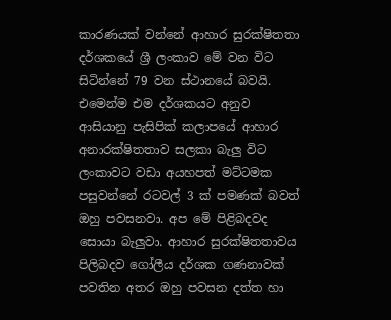කාරණයක් වන්නේ ආහාර සුරක්ෂිතතා දර්ශකයේ ශ්‍රී ලංකාව මේ වන විට සිටින්නේ 79 වන ස්ථානයේ බවයි. එමෙන්ම එම දර්ශකයට අනුව ආසියානු පැසිපික් කලාපයේ ආහාර අනාරක්ෂිතතාව සලකා බැලු විට ලංකාවට වඩා අයහපත් මට්ටමක පසුවන්නේ රටවල් 3 ක් පමණක් බවත් ඔහු පවසනවා. අප මේ පිළිබදවද සොයා බැලුවා. ආහාර සුරක්ෂිතතාවය පිලිබදව ගෝලීය දර්ශක ගණනාවක් පවතින අතර ඔහු පවසන දත්ත හා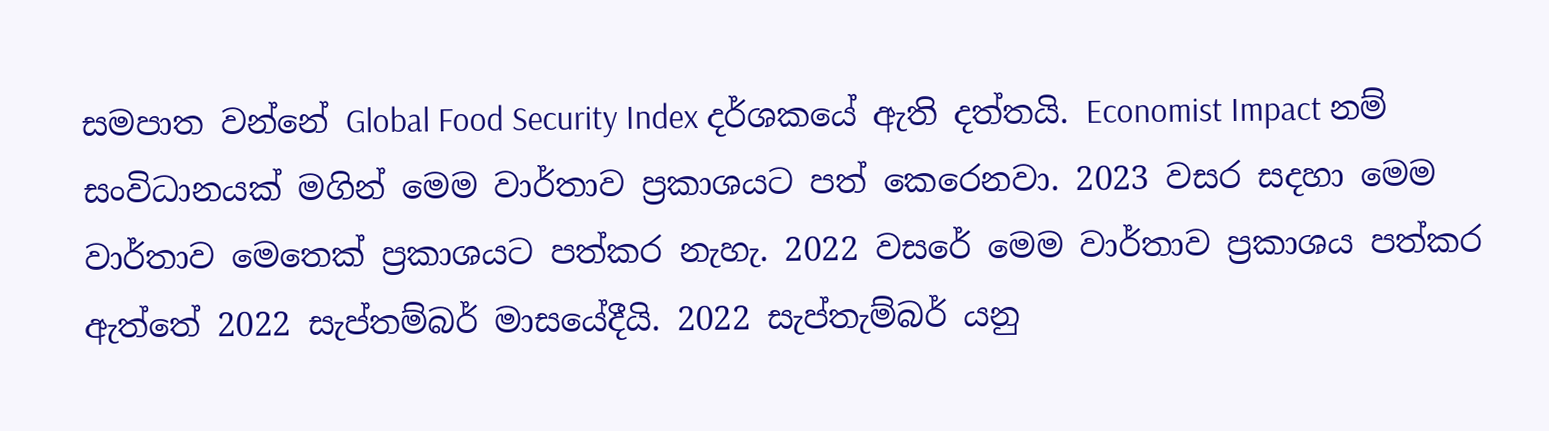සමපාත වන්නේ Global Food Security Index දර්ශකයේ ඇති දත්තයි. Economist Impact නම් සංවිධානයක් මගින් මෙම වාර්තාව ප්‍රකාශයට පත් කෙරෙනවා. 2023 වසර සදහා මෙම වාර්තාව මෙතෙක් ප්‍රකාශයට පත්කර නැහැ. 2022 වසරේ මෙම වාර්තාව ප්‍රකාශය පත්කර ඇත්තේ 2022 සැප්තම්බර් මාසයේදීයි. 2022 සැප්තැම්බර් යනු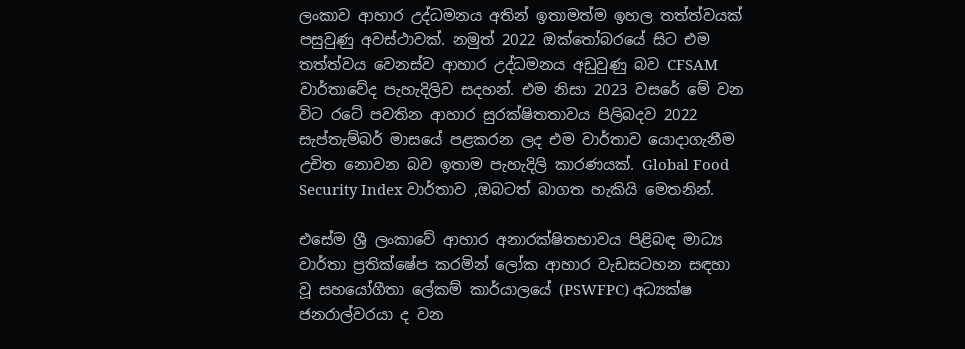ලංකාව ආහාර උද්ධමනය අතින් ඉතාමත්ම ඉහල තත්ත්වයක් පසුවුණු අවස්ථාවක්. නමුත් 2022 ඔක්තෝබරයේ සිට එම තත්ත්වය වෙනස්ව ආහාර උද්ධමනය අඩුවුණු බව CFSAM වාර්තාවේද පැහැදිලිව සදහන්. එම නිසා 2023 වසරේ මේ වන විට රටේ පවතින ආහාර සුරක්ෂිතතාවය පිලිබදව 2022 සැප්තැම්බර් මාසයේ පළකරන ලද එම වාර්තාව යොදාගැනීම උචිත නොවන බව ඉතාම පැහැදිලි කාරණයක්. Global Food Security Index වාර්තාව ,ඔබටත් බාගත හැකියි මෙතනින්.

එසේම ශ්‍රී ලංකාවේ ආහාර අනාරක්ෂිතභාවය පිළිබඳ මාධ්‍ය වාර්තා ප්‍රතික්ෂේප කරමින් ලෝක ආහාර වැඩසටහන සඳහා වූ සහයෝගීතා ලේකම් කාර්යාලයේ (PSWFPC) අධ්‍යක්ෂ ජනරාල්වරයා ද වන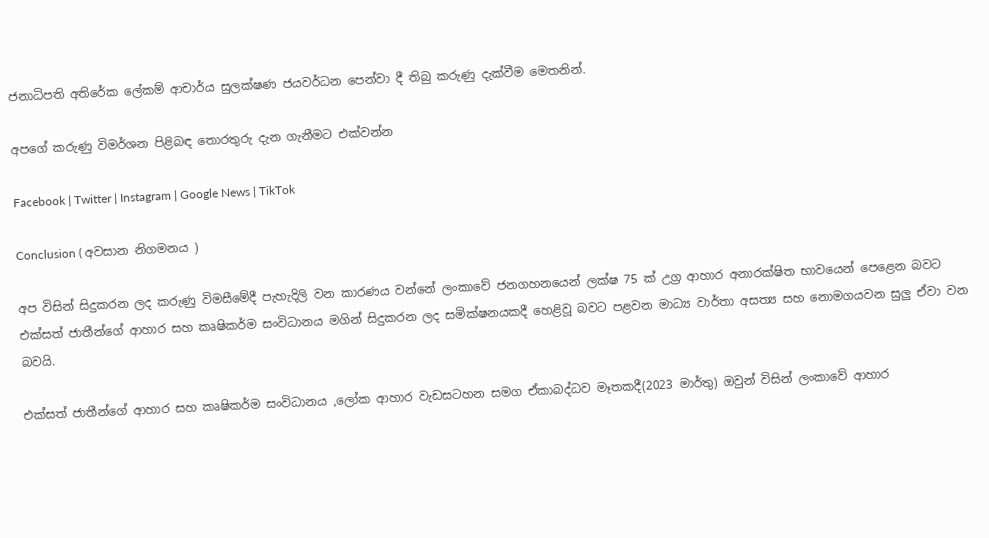ජනාධිපති අතිරේක ලේකම් ආචාර්ය සුලක්ෂණ ජයවර්ධන පෙන්වා දී තිබු කරුණු දැක්වීම මෙතනින්.

අපගේ කරුණු විමර්ශන පිළිබඳ තොරතුරු දැන ගැනීමට එක්වන්න

Facebook | Twitter | Instagram | Google News | TikTok

Conclusion ( අවසාන නිගමනය )

අප විසින් සිදුකරන ලද කරුණු විමසීමේදී පැහැදිලි වන කාරණය වන්නේ ලංකාවේ ජනගහනයෙන් ලක්ෂ 75 ක් උග්‍ර ආහාර අනාරක්ෂිත භාවයෙන් පෙළෙන බවට එක්සත් ජාතීන්ගේ ආහාර සහ කෘෂිකර්ම සංවිධානය මගින් සිදුකරන ලද සමික්ෂනයකදී හෙළිවූ බවට පළවන මාධ්‍ය වාර්තා අසත්‍ය සහ නොමගයවන සුලු ඒවා වන බවයි.

එක්සත් ජාතීන්ගේ ආහාර සහ කෘෂිකර්ම සංවිධානය ,ලෝක ආහාර වැඩසටහන සමග ඒකාබද්ධව මෑතකදී(2023 මාර්තු) ඔවුන් විසින් ලංකාවේ ආහාර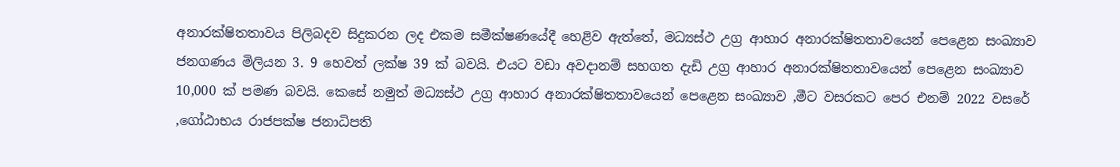අනාරක්ෂිතතාවය පිලිබදව සිදුකරන ලද එකම සමීක්ෂණයේදී හෙළිව ඇත්තේ, මධ්‍යස්ථ උග්‍ර ආහාර අනාරක්ෂිතතාවයෙන් පෙළෙන සංඛ්‍යාව ජනගණය මිලියන 3. 9 හෙවත් ලක්ෂ 39 ක් බවයි. එයට වඩා අවදානම් සහගත දැඩි උග්‍ර ආහාර අනාරක්ෂිතතාවයෙන් පෙළෙන සංඛ්‍යාව 10,000 ක් පමණ බවයි. කෙසේ නමුත් මධ්‍යස්ථ උග්‍ර ආහාර අනාරක්ෂිතතාවයෙන් පෙළෙන සංඛ්‍යාව ,මීට වසරකට පෙර එනම් 2022 වසරේ ,ගෝඨාභය රාජපක්ෂ ජනාධිපති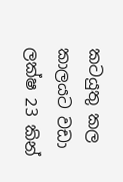කටයුතු කල කාලයට වඩා ලක්ෂ 23 කින්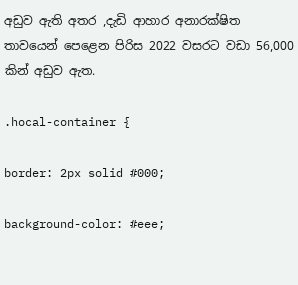අඩුව ඇති අතර ,දැඩි ආහාර අනාරක්ෂිත තාවයෙන් පෙළෙන පිරිස 2022 වසරට වඩා 56,000 කින් අඩුව ඇත.

.hocal-container {

border: 2px solid #000;

background-color: #eee;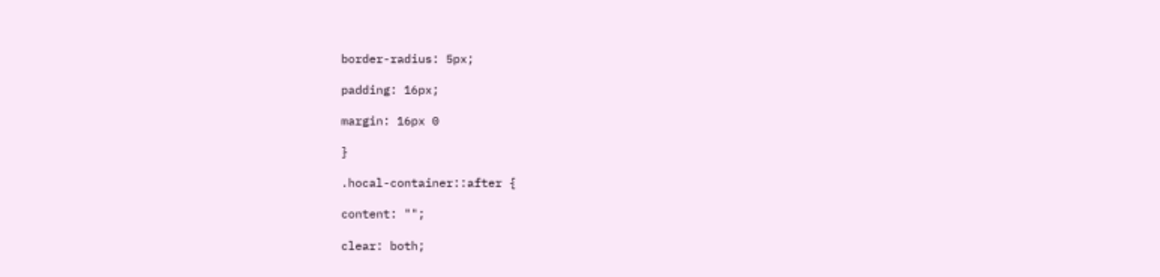border-radius: 5px;

padding: 16px;

margin: 16px 0

}

.hocal-container::after {

content: "";

clear: both;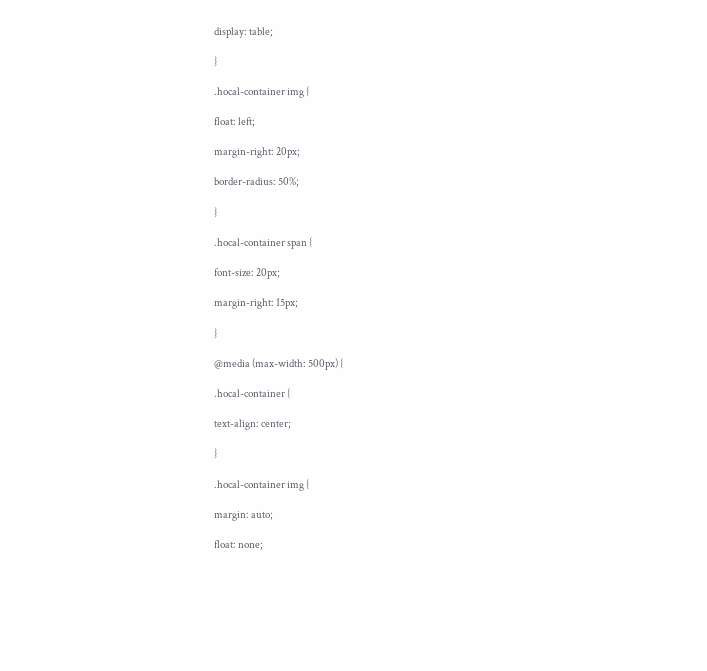display: table;

}

.hocal-container img {

float: left;

margin-right: 20px;

border-radius: 50%;

}

.hocal-container span {

font-size: 20px;

margin-right: 15px;

}

@media (max-width: 500px) {

.hocal-container {

text-align: center;

}

.hocal-container img {

margin: auto;

float: none;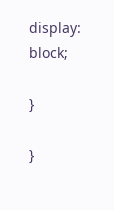display: block;

}

}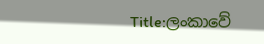Title:ලංකාවේ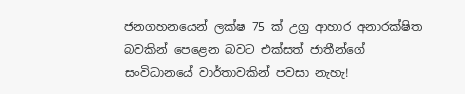ජනගහනයෙන් ලක්ෂ 75 ක් උග්‍ර ආහාර අනාරක්ෂිත බවකින් පෙළෙන බවට එක්සත් ජාතීන්ගේ සංවිධානයේ වාර්තාවකින් පවසා නැහැ!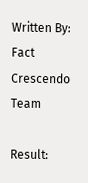Written By: Fact Crescendo Team

Result: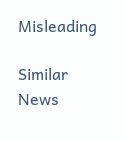Misleading

Similar News